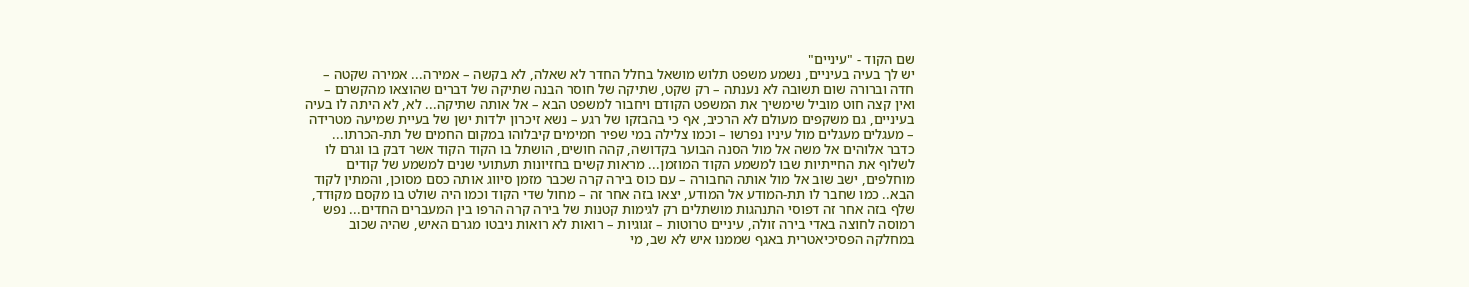שם הקוד - "עיניים"
יש לך בעיה בעיניים, נשמע משפט תלוש מושאל בחלל החדר לא שאלה, לא בקשה – אמירה... אמירה שקטה – חדה וברורה שום תשובה לא נענתה – רק שקט, שתיקה של חוסר הבנה שתיקה של דברים שהוצאו מהקשרם – ואין קצה חוט מוביל שימשיך את המשפט הקודם ויחבור למשפט הבא – אל אותה שתיקה... לא, לא היתה לו בעיה בעיניים, גם משקפים מעולם לא הרכיב, אף כי בהבזקו של רגע – נשא זיכרון ילדות ישן של בעיית שמיעה מטרידה – מעגלים מעגלים מול עיניו נפרשו – וכמו צלילה במי שפיר חמימים קיבלוהו במקום החמים של תת-הכרתו... כדבר אלוהים אל משה אל מול הסנה הבוער בקדושה, קהה חושים, הושתל בו הקוד הקוד אשר דבק בו וגרם לו לשלוף את החייתיות שבו למשמע הקוד המוזמן... מראות קשים בחזיונות תעתועי שנים למשמע של קודים מוחלפים, ישב שוב אל מול אותה החבורה – עם כוס בירה קרה שכבר מזמן סיווג אותה כסם מסוכן, והמתין לקוד הבא.. כמו שחבר לו תת-המודע אל המודע, יצאו בזה אחר זה – מחול שדי הקוד וכמו היה שולט בו מקסם מקוּדד, שלף בזה אחר זה דפוסי התנהגות מושתלים רק לגימות קטנות של בירה קרה הרפו בין המעברים החדים... נפש רמוסה לחוצה באדי בירה זולה, עיניים טרוטות – זגוגיות – רואות לא רואות ניבטו מגרם האיש, שהיה שכוב במחלקה הפסיכיאטרית באגף שממנו איש לא שב, מי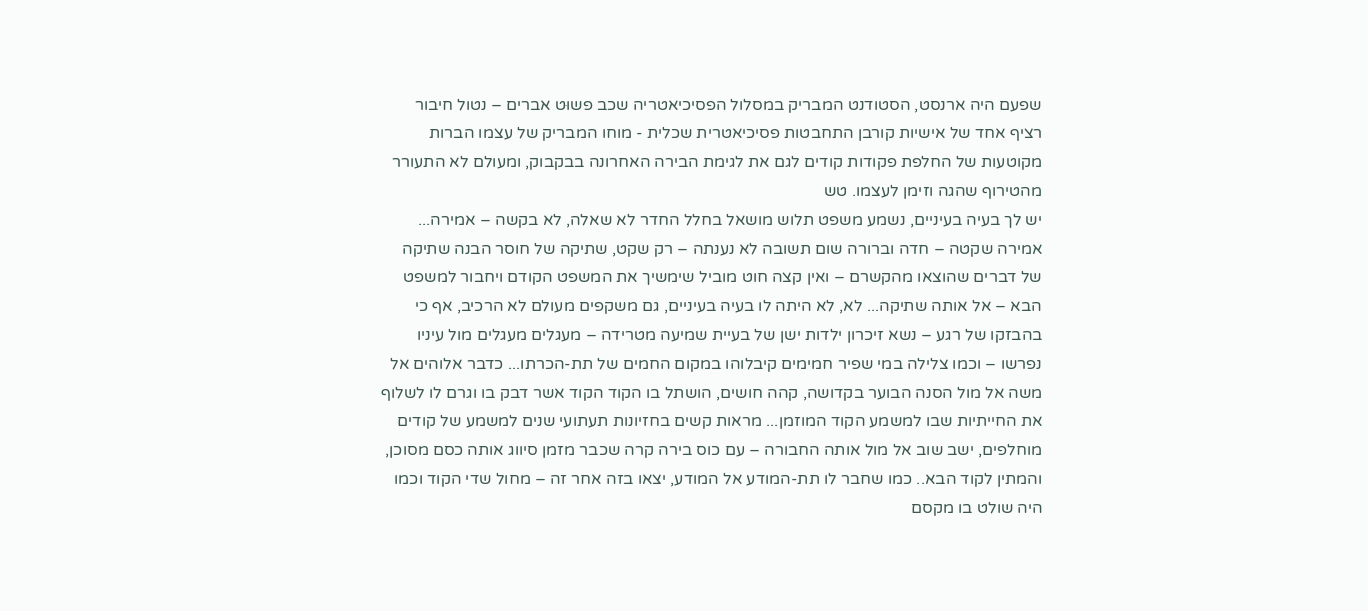שפעם היה ארנסט, הסטודנט המבריק במסלול הפסיכיאטריה שכב פשוּט אברים – נטול חיבור רציף אחד של אישיות קורבן התחבטות פסיכיאטרית שכלית - מוחו המבריק של עצמו הברות מקוטעות של החלפת פקודות קודים לגם את לגימת הבירה האחרונה בבקבוק, ומעולם לא התעורר מהטירוף שהגה וזימן לעצמו. טש
יש לך בעיה בעיניים, נשמע משפט תלוש מושאל בחלל החדר לא שאלה, לא בקשה – אמירה... אמירה שקטה – חדה וברורה שום תשובה לא נענתה – רק שקט, שתיקה של חוסר הבנה שתיקה של דברים שהוצאו מהקשרם – ואין קצה חוט מוביל שימשיך את המשפט הקודם ויחבור למשפט הבא – אל אותה שתיקה... לא, לא היתה לו בעיה בעיניים, גם משקפים מעולם לא הרכיב, אף כי בהבזקו של רגע – נשא זיכרון ילדות ישן של בעיית שמיעה מטרידה – מעגלים מעגלים מול עיניו נפרשו – וכמו צלילה במי שפיר חמימים קיבלוהו במקום החמים של תת-הכרתו... כדבר אלוהים אל משה אל מול הסנה הבוער בקדושה, קהה חושים, הושתל בו הקוד הקוד אשר דבק בו וגרם לו לשלוף את החייתיות שבו למשמע הקוד המוזמן... מראות קשים בחזיונות תעתועי שנים למשמע של קודים מוחלפים, ישב שוב אל מול אותה החבורה – עם כוס בירה קרה שכבר מזמן סיווג אותה כסם מסוכן, והמתין לקוד הבא.. כמו שחבר לו תת-המודע אל המודע, יצאו בזה אחר זה – מחול שדי הקוד וכמו היה שולט בו מקסם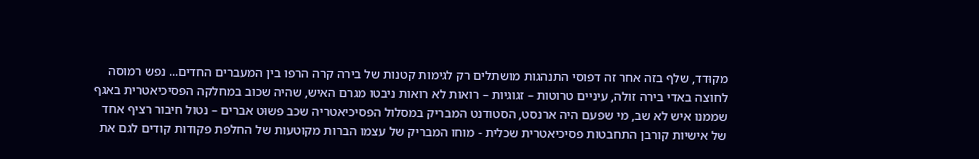מקוּדד, שלף בזה אחר זה דפוסי התנהגות מושתלים רק לגימות קטנות של בירה קרה הרפו בין המעברים החדים... נפש רמוסה לחוצה באדי בירה זולה, עיניים טרוטות – זגוגיות – רואות לא רואות ניבטו מגרם האיש, שהיה שכוב במחלקה הפסיכיאטרית באגף שממנו איש לא שב, מי שפעם היה ארנסט, הסטודנט המבריק במסלול הפסיכיאטריה שכב פשוּט אברים – נטול חיבור רציף אחד של אישיות קורבן התחבטות פסיכיאטרית שכלית - מוחו המבריק של עצמו הברות מקוטעות של החלפת פקודות קודים לגם את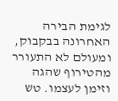לגימת הבירה האחרונה בבקבוק, ומעולם לא התעורר מהטירוף שהגה וזימן לעצמו. טש